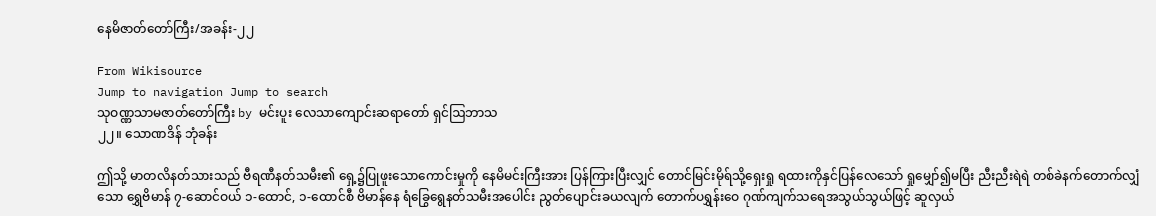နေမိဇာတ်တော်ကြီး/အခန်း-၂၂

From Wikisource
Jump to navigation Jump to search
သုဝဏ္ဏသာမဇာတ်တော်ကြီး by မင်းပူး လေသာကျောင်းဆရာတော် ရှင်ဩဘာသ
၂၂။ သောဏဒိန် ဘုံခန်း

ဤသို့ မာတလိနတ်သားသည် ဗီရဏီနတ်သမီး၏ ရှေ့၌ပြုဖူးသောကောင်းမှုကို နေမိမင်းကြီးအား ပြန်ကြားပြီးလျှင် တောင်မြင်းမိုရ်သို့ရှေးရှု ရထားကိုနှင်ပြန်လေသော် ရှုမျှော်၍မပြီး ညီးညီးရဲရဲ တစ်ခဲနက်တောက်လျှံသော ရွှေဗိမာန် ၇-ဆောင်ဝယ် ၁-ထောင်, ၁-ထောင်စီ ဗိမာန်နေ ရံခြွေရွေနတ်သမီးအပေါင်း ညွတ်ပျောင်းခယလျက် တောက်ပရွှန်းဝေ ဂုဏ်ကျက်သရေအသွယ်သွယ်ဖြင့် ဆူလှယ်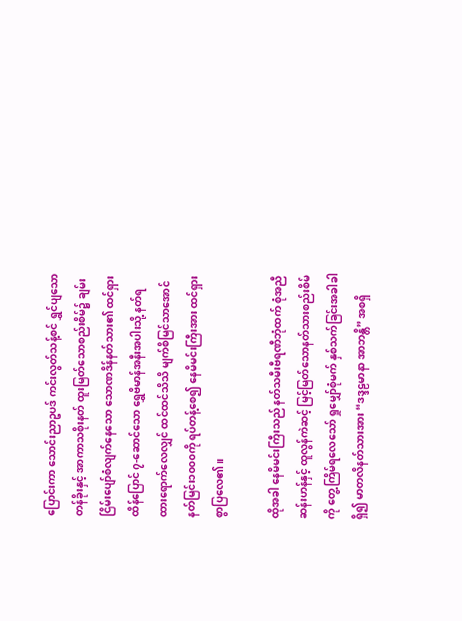ပြောင်းကာ သောင်းညာဥပဒ် ကင်းလွတ်သန့်စင် ရွှင်ပျသောတန်ခိုးနှင့် အာကာသစိုးနတ် ထူးမြတ်သောစည်းစိမ်၌ ချမ်းငြိမ်းပျော်စံလျက်နေသော သောဏဒိန်နတ်သား၏ ထင်ရှားထိန်ပြောင် ၇-ဆောင်သော ရွှေဗိမာန်အနီးအပါးသို့ နတ်ရထားရောက်လေလျှင် ထင်ထင်သိသိ မျက်စိမြင်သာအောင် နတ်မြင်း၁၀၀၀ကို ရပ်တန့်စေ၍ နေမိမင်းကြီးအား ထင်ရှားစွာပြလေ၏။

ထိုအခါ နေမိမင်းကြီးသည် နတ်သမီးဗီရဏီဘုံထက် စုံအညီဆန်းဟန်နှင့် ထူလွန်ကဲဆင့် မြင့်မြတ်သောနတ်သားစည်းစိမ်ကို တွေ့ကြိမ်ရလေသော် ရှုမျှော်စုံမက် နှစ်သက်ခြင်းအခါခါရှိ၍ မာတလိနတ်သားအား “ဒဒ္ဒဠမာနာ အာဘန္တိ” အစရှိ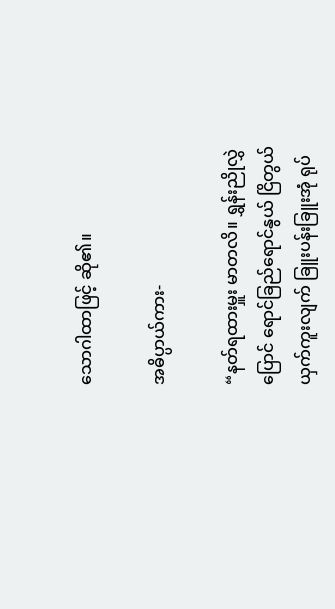သောဂါထာဖြင့် ဆို၏။

အဓိပ္ပာယ်ကား-

“နတ်ရထားမှူး မာတလိ။ ရွှန်းညိုလွှဲပြောင် ရောင်ခြည်ရောင်နွယ် ငြိတွယ်ယှက်ကူးလျက် ခြူးပန်းခြူးအုံ ရုပ်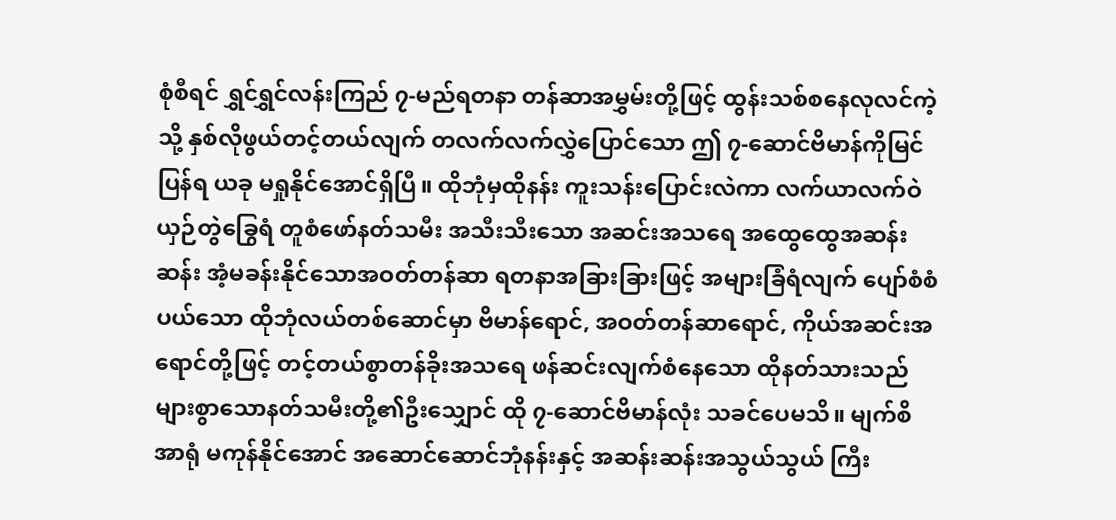စုံစီရင် ရွှင်ရွှင်လန်းကြည် ၇-မည်ရတနာ တန်ဆာအမွှမ်းတို့ဖြင့် ထွန်းသစ်စနေလုလင်ကဲ့သို့ နှစ်လိုဖွယ်တင့်တယ်လျက် တလက်လက်လွှဲပြောင်သော ဤ ၇-ဆောင်ဗိမာန်ကိုမြင်ပြန်ရ ယခု မရှုနိုင်အောင်ရှိပြီ။ ထိုဘုံမှထိုနန်း ကူးသန်းပြောင်းလဲကာ လက်ယာလက်ဝဲ ယှဉ်တွဲခြွေရံ တူစံဖော်နတ်သမီး အသီးသီးသော အဆင်းအသရေ အထွေထွေအဆန်းဆန်း အံ့မခန်းနိုင်သောအဝတ်တန်ဆာ ရတနာအခြားခြားဖြင့် အများခြံရံလျက် ပျော်စံစံပယ်သော ထိုဘုံလယ်တစ်ဆောင်မှာ ဗိမာန်ရောင်, အဝတ်တန်ဆာရောင်, ကိုယ်အဆင်းအရောင်တို့ဖြင့် တင့်တယ်စွာတန်ခိုးအသရေ ဖန်ဆင်းလျက်စံနေသော ထိုနတ်သားသည် များစွာသောနတ်သမီးတို့၏ဦးသျှောင် ထို ၇-ဆောင်ဗိမာန်လုံး သခင်ပေမသိ။ မျက်စိအာရုံ မကုန်နိုင်အောင် အဆောင်ဆောင်ဘုံနန်းနှင့် အဆန်းဆန်းအသွယ်သွယ် ကြီး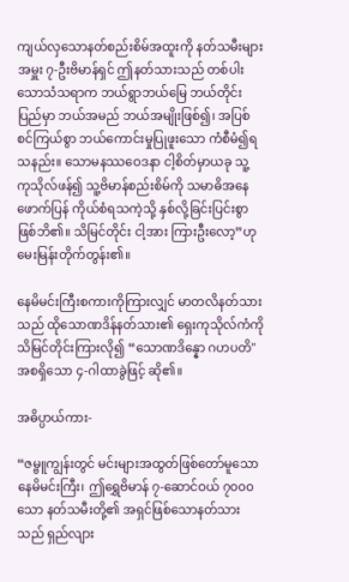ကျယ်လှသောနတ်စည်းစိမ်အထူးကို နတ်သမီးများအမှူး ၇-ဦးဗိမာန်ရှင် ဤနတ်သားသည် တစ်ပါးသောသံသရာက ဘယ်ရွာဘယ်မြေ ဘယ်တိုင်းပြည်မှာ ဘယ်အမည် ဘယ်အမျိုးဖြစ်၍၊ အပြစ်စင်ကြယ်စွာ ဘယ်ကောင်းမှုပြုဖူးသော ကံစီမံ၍ရသနည်း။ သောမနဿဝေဒနာ ငါ့စိတ်မှာယခု သူ့ ကုသိုလ်ဖန်၍ သူ့ဗိမာန်စည်းစိမ်ကို သမာဓိအနေဖောက်ပြန် ကိုယ်စံရသကဲ့သို့ နှစ်လို့ခြင်းပြင်းစွာ ဖြစ်ဘိ၏။ သိမြင်တိုင်း ငါ့အား ကြားဦးလော့”ဟု မေးမြန်းတိုက်တွန်း၏။

နေမိမင်းကြီးစကားကိုကြားလျှင် မာတလိနတ်သားသည် ထိုသောဏဒိန်နတ်သား၏ ရှေးကုသိုလ်ကံကို သိမြင်တိုင်းကြားလို၍ “သောဏဒိန္နော ဂဟပတိ" အစရှိသော ၄-ဂါထာခွဲဖြင့် ဆို၏။

အဓိပ္ပာယ်ကား-

“ဇမ္ဗူကျွန်းတွင် မင်းများအထွတ်ဖြစ်တော်မူသော နေမိမင်းကြီး၊ ဤရွှေဗိမာန် ၇-ဆောင်ဝယ် ၇၀၀၀သော နတ်သမီးတို့၏ အရှင်ဖြစ်သောနတ်သားသည် ရှည်လျား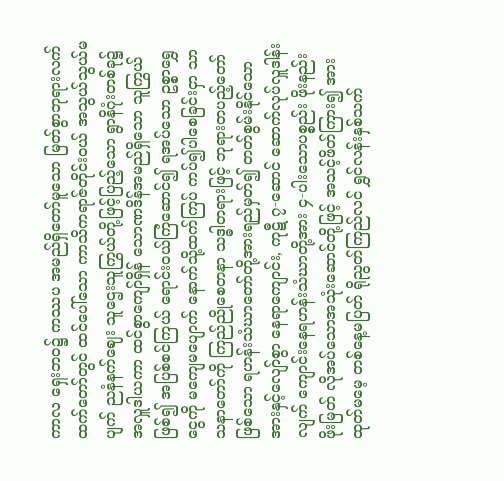ကာလ ရှေးဘဝ၌ ကဿပ အမည်ရှိတော်မူသော မြတ်စွာဘုရားလက်ထက်တော်တွင် ထင်ပေါ်သော ကာသိကရာဇ်တိုင်းဝယ် အသွယ်သွယ်မပျက် ညနံနက်ဈေး သူဌေးသူကြွယ်တို့ဖြင့်ပြည့်သော ရွာနိဂုံးတစ်ခု၌ အလှူဒါယကာ ထင်စွာကျော်ရှိန် သောဏဒိန်အမည်ရှိသော သူကြွယ်ဖြစ်၍ အပြစ်စင်ကြယ် ရောင်းဝယ်ကြံဆောင်၍ ရအပ်သော ဥစ္စာရွှေငွေကို မကျေမပျောက် နောက်သို့ထက်ကြပ် ကပ်၍ပါစေခြင်းငှာ သာသနာတော်ကို ကြည်ညိုစေတနာ သဒ္ဓါတရားဖြင့် ဘုရားတပည့်တော်ဖြစ်သော ရဟန်းသံဃာတော်တို့အားရည်မှတ်၍ တတ်စွမ်းနိုင်သောအားနှင့်လျော်စွာ နေရာကျောင်း, ကုဋီ ၇-ဆောင် ဆောက်လုပ်လှူဒါန်းလျက် ကျောင်းနေရဟန်းသံဃာတို့အား ၄-ပါးသောပစ္စည်း ဖိုးနည်းဖိုးမြတ် လိုအပ်သောအသုံးဆောင်တို့ဖြင့် အသင့်ဖိတ်ကြား၍ အားထုတ်မမေ့ တစ်နေ့မပြတ် ရိုညွတ်ကြည်လင် ရွှင်လန်းနှစ်သက်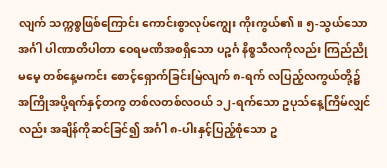လျက် သက္ကစ္စဖြစ်ကြောင်း ကောင်းစွာလုပ်ကျွေး ကိုးကွယ်၏။ ၅-သွယ်သောအင်္ဂါ ပါဏာတိပါတာ ဝေရမဏိအစရှိသော ပဉ္စင်္ဂ နိစ္စသီလကိုလည်း ကြည်ညိုမမေ့ တစ်နေ့မကင်း စောင့်ရှောက်ခြင်းမြဲလျက် ၈-ရက် လပြည့်လကွယ်တို့၌ အကြိုအပို့ရက်နှင့်တကွ တစ်လတစ်လဝယ် ၁၂-ရက်သော ဥပုသ်နေ့ကြိမ်လျှင်လည်း အချိန်ကိုဆင်ခြင်၍ အင်္ဂါ ၈-ပါးနှင့်ပြည့်စုံသော ဥ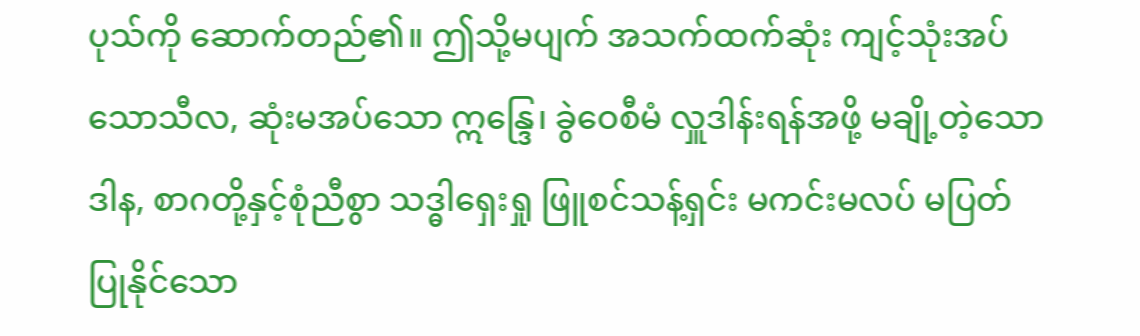ပုသ်ကို ဆောက်တည်၏။ ဤသို့မပျက် အသက်ထက်ဆုံး ကျင့်သုံးအပ်သောသီလ, ဆုံးမအပ်သော ဣန္ဒြေ၊ ခွဲဝေစီမံ လှူဒါန်းရန်အဖို့ မချို့တဲ့သောဒါန, စာဂတို့နှင့်စုံညီစွာ သဒ္ဓါရှေးရှု ဖြူစင်သန့်ရှင်း မကင်းမလပ် မပြတ်ပြုနိုင်သော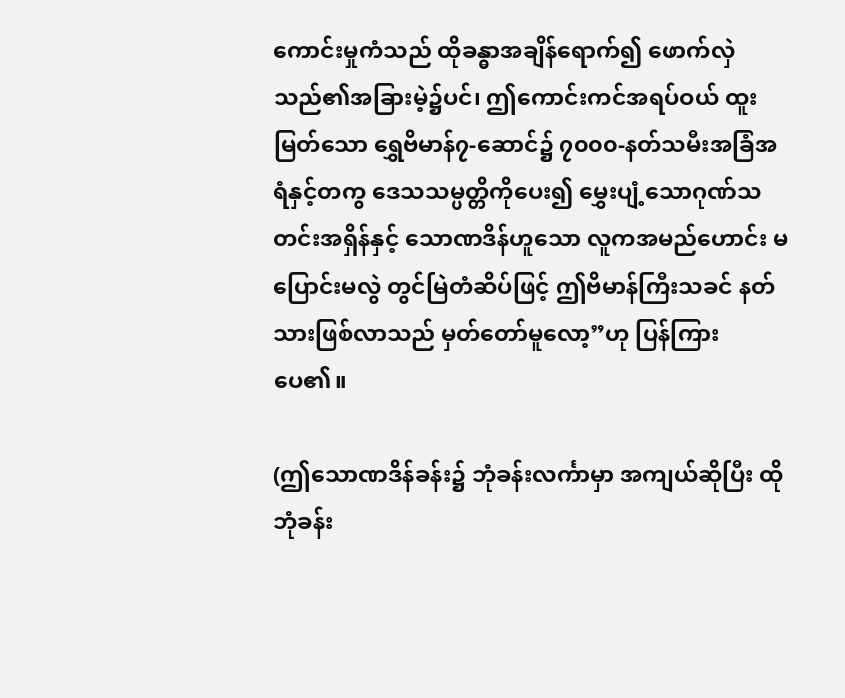ကောင်းမှုကံသည် ထိုခန္ဓာအချိန်ရောက်၍ ဖောက်လှဲသည်၏အခြားမဲ့၌ပင်၊ ဤကောင်းကင်အရပ်ဝယ် ထူးမြတ်သော ရွှေဗိမာန်၇-ဆောင်၌ ၇၀၀၀-နတ်သမီးအခြံအရံနှင့်တကွ ဒေသသမ္ပတ္တိကိုပေး၍ မွှေးပျံ့သောဂုဏ်သတင်းအရှိန်နှင့် သောဏဒိန်ဟူသော လူကအမည်ဟောင်း မပြောင်းမလွဲ တွင်မြဲတံဆိပ်ဖြင့် ဤဗိမာန်ကြီးသခင် နတ်သားဖြစ်လာသည် မှတ်တော်မူလော့”ဟု ပြန်ကြားပေ၏။

(ဤသောဏဒိန်ခန်း၌ ဘုံခန်းလင်္ကာမှာ အကျယ်ဆိုပြီး ထိုဘုံခန်း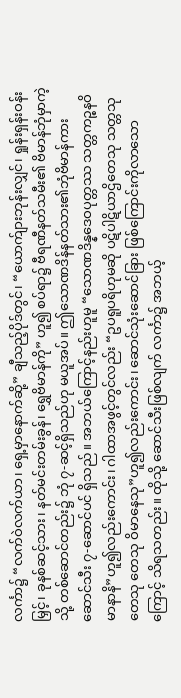လင်္ကာ၌ “လက်ဝဲလက်ယာ၊ ရှေ့မှာနောက်ဆို့” ချီသည့်ပိုဒ်တွင်၊ “ယောက်ျားဘုန်းလျှင်၊ ရှုန်းရှန်းဝန်းမြှင့်၊ ခုနစ်ဆင့်သား၊ နတ်မင်းတမ်းခွန်၊ ရွှေဗိမာန်ကို” ဟူ၍ စပ်ရာ၌ ဗီရဏီနတ်သမီး၏ ဗိမာန်ဘုံမှာကဲ့သို့ တစ်ဆောင်တည်း၌ ဘုံ ၇-ဆင့်ရှိသည်ဟု မယူအပ်။ ဤသောဏဒိန်နတ်သား၏ဘုံဗိမာန်ကား ဆောင်သီး ၇-ဆောင်ပင် ရှိသည်။ အဘယ်ကြောင့်နည်းဟူမူ “သောဏဒိန္နဒေဝပုတ္တဿ သတ္တကဉ္စနဝိမာနာနိ”ဟူ၍လည်းကောင်း၊ ဂါထာအဖွင့်တွင်လည်း “ဥပရူပရိဟုမဆို ပဋိပါဋိယာဌိတေသု သတ္တသု တေသု တေသု ဝိမာနေသု”ဟူ၍လည်းကောင်း၊ ဆောင်သုံးဆောင်ခြား ဖြစ်ကြောင်းကိုလာသောကြောင့် သိရသတည်း။ ထိုသို့ ဆောင်သီးဖြစ်လျက် လင်္ကာ၌ အဘယ့်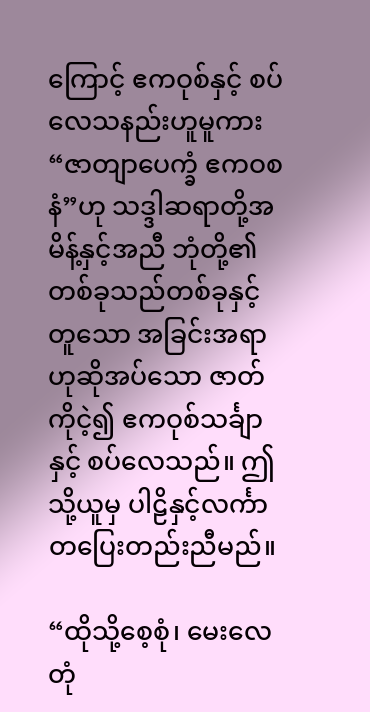ကြောင့် ဧကဝုစ်နှင့် စပ်လေသနည်းဟူမူကား “ဇာတျာ‌ပေက္ခံ ဧကဝစနံ”ဟု သဒ္ဒါဆရာတို့အမိန့်နှင့်အညီ ဘုံတို့၏ တစ်ခုသည်တစ်ခုနှင့်တူသော အခြင်းအရာဟုဆိုအပ်သော ဇာတ်ကိုငဲ့၍ ဧကဝုစ်သင်္ချာနှင့် စပ်လေသည်။ ဤသို့ယူမှ ပါဠိနှင့်လင်္ကာ တပြေးတည်းညီမည်။

“ထိုသို့စေ့စုံ၊ မေးလေတုံ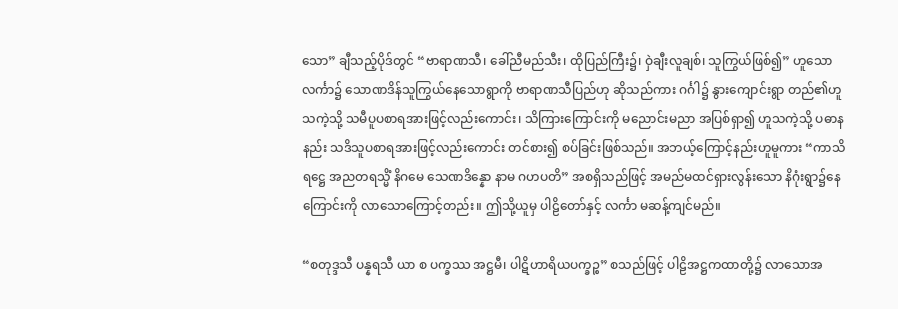သော” ချီသည့်ပိုဒ်တွင် “ဗာရာဏသီ၊ ခေါ်ညီမည်သီး၊ ထိုပြည်ကြီး၌၊ ဝှဲချီးလူချစ်၊ သူကြွယ်ဖြစ်၍” ဟူသောလင်္ကာ၌ သောဏဒိန်သူကြွယ်နေသောရွာကို ဗာရာဏသီပြည်ဟု ဆိုသည်ကား ဂင်္ဂါ၌ နွားကျောင်းရွာ တည်၏ဟူသကဲ့သို့ သမီပူပစာရအားဖြင့်လည်းကောင်း၊ သိကြားကြောင်းကို မညောင်းမညာ အပြစ်ရှာ၍ ဟူသကဲ့သို့ ပဓာနနည်း သဒိသူပစာရအားဖြင့်လည်းကောင်း တင်စား၍ စပ်ခြင်းဖြစ်သည်။ အဘယ့်ကြောင့်နည်းဟူမူကား “ကာသိရဋ္ဌေ အညတရသ္မိံ နိဂမေ သေဏဒိန္နော နာမ ဂဟပတိ” အစရှိသည်ဖြင့် အမည်မထင်ရှားလွန်းသော နိဂုံးရွာ၌နေကြောင်းကို လာသောကြောင့်တည်း။ ဤသို့ယူမှ ပါဠိတော်နှင့် လင်္ကာ မဆန့်ကျင်မည်။

“စတုဒ္ဒသီ ပန္နရသီ ယာ စ ပက္ခဿ အဋ္ဌမီ၊ ပါဋိဟာရိယပက္ခဉ္စ” စသည်ဖြင့် ပါဠိအဋ္ဌကထာတို့၌ လာသောအ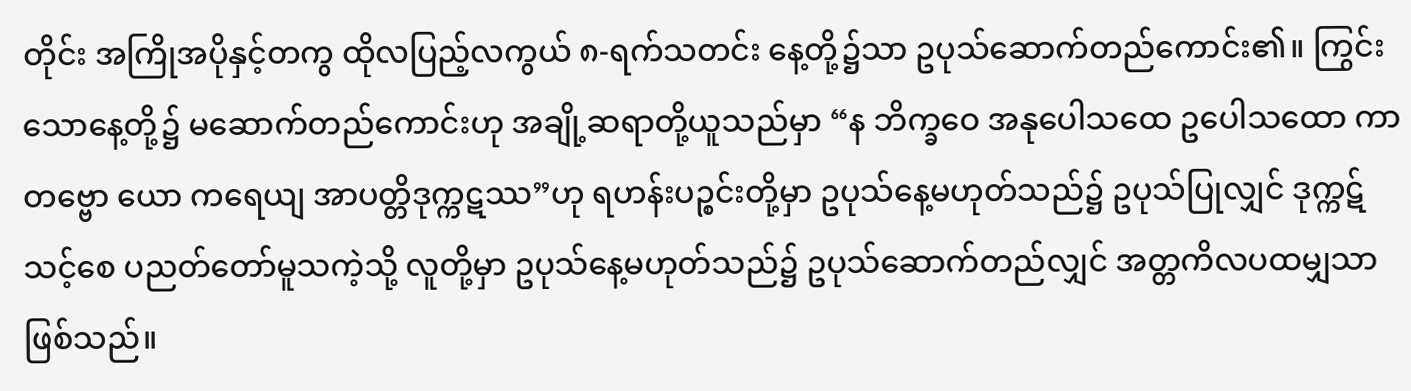တိုင်း အကြိုအပိုနှင့်တကွ ထိုလပြည့်လကွယ် ၈-ရက်သတင်း နေ့တို့၌သာ ဥပုသ်ဆောက်တည်ကောင်း၏။ ကြွင်းသောနေ့တို့၌ မဆောက်တည်ကောင်းဟု အချို့ဆရာတို့ယူသည်မှာ “န ဘိက္ခဝေ အနုပေါသထေ ဥပေါသထော ကာတဗ္ဗော ယော ကရေယျ အာပတ္တိဒုက္ကဋဿ”ဟု ရဟန်းပဉ္စင်းတို့မှာ ဥပုသ်နေ့မဟုတ်သည်၌ ဥပုသ်ပြုလျှင် ဒုက္ကဋ်သင့်စေ ပညတ်တော်မူသကဲ့သို့ လူတို့မှာ ဥပုသ်နေ့မဟုတ်သည်၌ ဥပုသ်ဆောက်တည်လျှင် အတ္တကိလပထမျှသာ ဖြစ်သည်။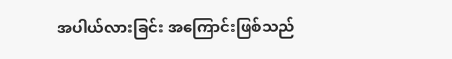အပါယ်လားခြင်း အကြောင်းဖြစ်သည်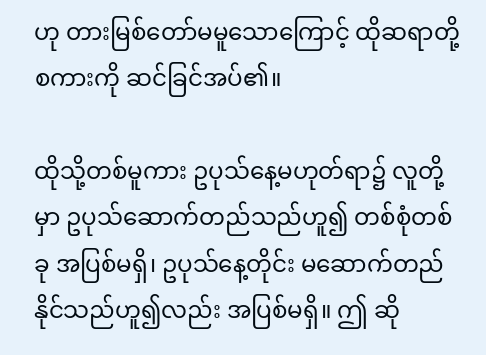ဟု တားမြစ်တော်မမူသောကြောင့် ထိုဆရာတို့စကားကို ဆင်ခြင်အပ်၏။

ထိုသို့တစ်မူကား ဥပုသ်နေ့မဟုတ်ရာ၌ လူတို့မှာ ဥပုသ်ဆောက်တည်သည်ဟူ၍ တစ်စုံတစ်ခု အပြစ်မရှိ၊ ဥပုသ်နေ့တိုင်း မဆောက်တည်နိုင်သည်ဟူ၍လည်း အပြစ်မရှိ။ ဤ ဆို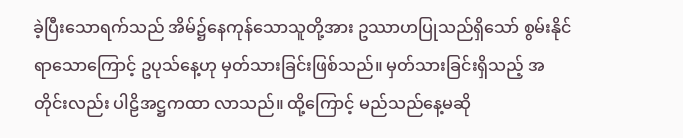ခဲ့ပြီးသောရက်သည် အိမ်၌နေကုန်သောသူတို့အား ဥဿာဟပြုသည်ရှိသော် စွမ်းနိုင်ရာသောကြောင့် ဥပုသ်နေ့ဟု မှတ်သားခြင်းဖြစ်သည်။ မှတ်သားခြင်းရှိသည့် အတိုင်းလည်း ပါဠိအဋ္ဌကထာ လာသည်။ ထို့ကြောင့် မည်သည်နေ့မဆို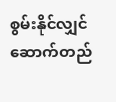စွမ်းနိုင်လျှင် ဆောက်တည်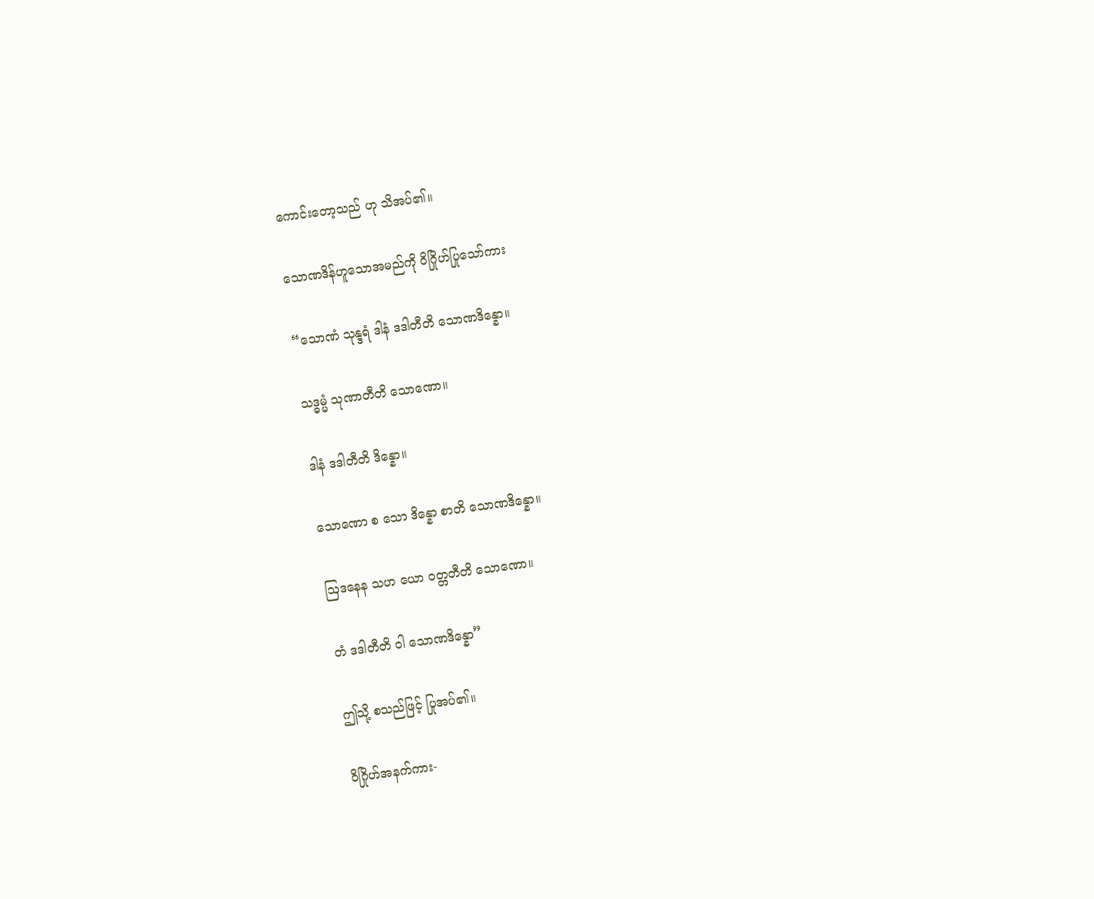ကောင်းတော့သည် ဟု သိအပ်၏။

သောဏဒိန်ဟူသောအမည်ကို ဝိဂြိုဟ်ပြုသော်ကား

“သောဏံ သုန္ဒရံ ဒါနံ ဒဒါတီတိ သောဏဒိန္နော။

သဒ္ဓမ္မံ သုဏာတီတိ သောဏော။

ဒါနံ ဒဒါတီတိ ဒိန္နော။

သောဏော စ သော ဒိန္နော စာတိ သောဏဒိန္နော။

ဩဒနေန သဟ ယော ဝတ္တတီတိ သောဏော။

တံ ဒဒါတီတိ ဝါ သောဏဒိန္နော”

ဤသို့ စသည်ဖြင့် ပြုအပ်၏။

ဝိဂြိုဟ်အနက်ကား-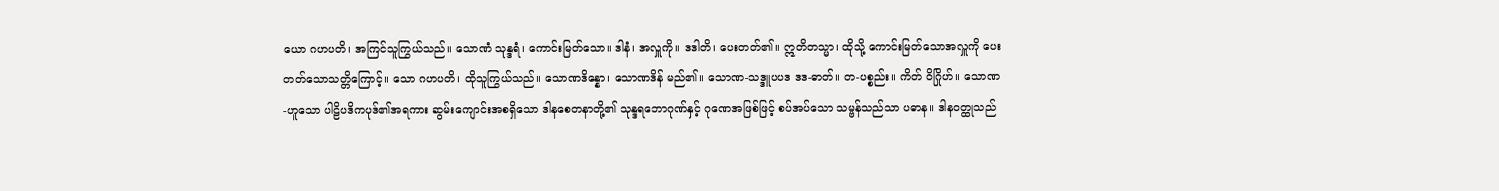ယော ဂဟပတိ၊ အကြင်သူကြွယ်သည်။ သောဏံ သုန္ဒရံ၊ ကောင်းမြတ်သော။ ဒါနံ၊ အလှူကို။ ဒဒါတိ၊ ပေးတတ်၏။ ဣတိတသ္မာ၊ ထိုသို့ ကောင်းမြတ်သောအလှူကို ပေးတတ်သောသတ္တိကြောင့်။ သော ဂဟပတိ၊ ထိုသူကြွယ်သည်။ သောဏဒိန္နော၊ သောဏဒိန် မည်၏။ သောဏ-သဒ္ဒူပပဒ ဒဒ-ဓာတ်။ တ-ပစ္စည်း။ ကိတ် ဝိဂြိုဟ်။ သောဏ-ဟူသော ပါဠိပဒိကပုဒ်၏အရကား ဆွမ်းကျောင်းအစရှိသော ဒါနစေတနာတို့၏ သုန္ဒရဘောဂုဏ်နှင့် ဂုဏေအဖြစ်ဖြင့် စပ်အပ်သော သမ္ဗန်သည်သာ ပဓာန။ ဒါနဝတ္ထုသည်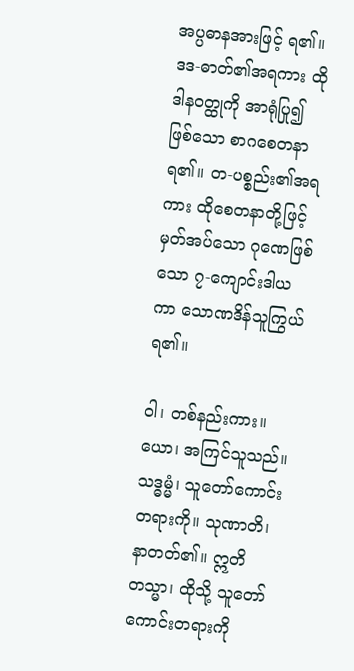အပ္ပဓာနအားဖြင့် ရ၏။ ဒဒ-ဓာတ်၏အရကား ထိုဒါနဝတ္ထုကို အာရုံပြု၍ဖြစ်သော စာဂစေတနာ ရ၏။ တ-ပစ္စည်း၏အရကား ထိုစေတနာတို့ဖြင့်မှတ်အပ်သော ဂုဏေဖြစ်သော ၇-ကျောင်းဒါယကာ သောဏဒိန်သူကြွယ်ရ၏။

ဝါ၊ တစ်နည်းကား။ ယော၊ အကြင်သူသည်။ သဒ္ဓမ္မံ၊ သူတော်ကောင်းတရားကို။ သုဏာတိ၊ နာတတ်၏။ ဣတိတသ္မာ၊ ထိုသို့ သူတော်ကောင်းတရားကို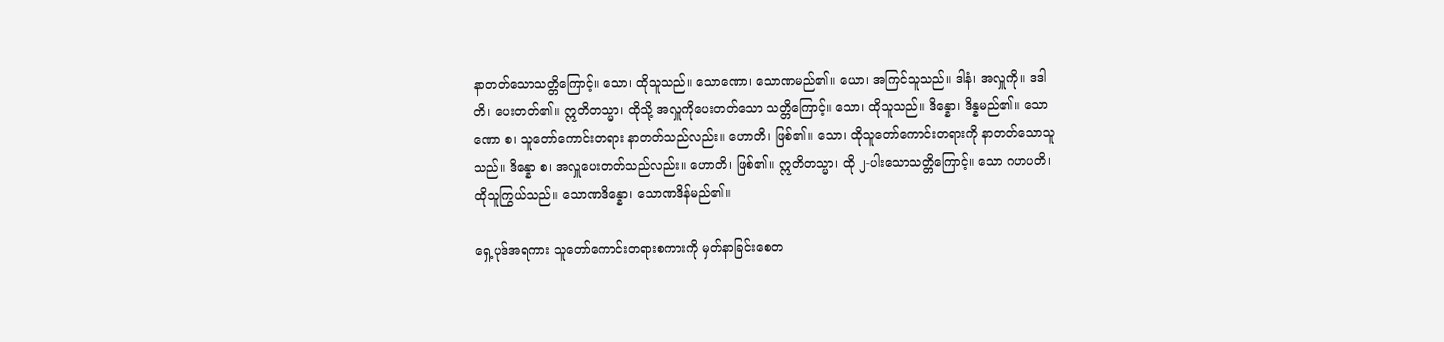နာတတ်သောသတ္တိကြောင့်။ သော၊ ထိုသူသည်။ သောဏော၊ သောဏမည်၏။ ယော၊ အကြင်သူသည်။ ဒါနံ၊ အလှူကို။ ဒဒါတိ၊ ပေးတတ်၏။ ဣတိတသ္မာ၊ ထိုသို့ အလှူကိုပေးတတ်သော သတ္တိကြောင့်။ သော၊ ထိုသူသည်။ ဒိန္နော၊ ဒိန္နမည်၏။ သောဏော စ၊ သူတော်ကောင်းတရား နာတတ်သည်လည်း။ ဟောတိ၊ ဖြစ်၏။ သော၊ ထိုသူတော်ကောင်းတရားကို နာတတ်သောသူသည်။ ဒိန္နော စ၊ အလှူပေးတတ်သည်လည်း။ ဟောတိ၊ ဖြစ်၏။ ဣတိတသ္မာ၊ ထို ၂-ပါးသောသတ္တိကြောင့်။ သော ဂဟပတိ၊ ထိုသူကြွယ်သည်။ သောဏဒိန္နော၊ သောဏဒိန်မည်၏။

ရှေ့ပုဒ်အရကား သူတော်ကောင်းတရားစကားကို မှတ်နာခြင်းစေတ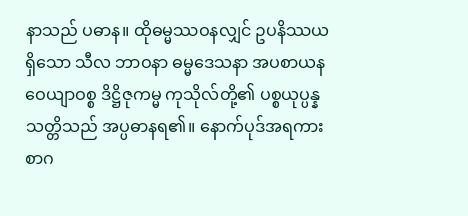နာသည် ပဓာန။ ထိုဓမ္မဿဝနလျှင် ဥပနိဿယရှိသော သီလ ဘာဝနာ ဓမ္မဒေသနာ အပစာယန ဝေယျာဝစ္စ ဒိဋ္ဌိဇုကမ္မ ကုသိုလ်တို့၏ ပစ္စယုပ္ပန္နသတ္တိသည် အပ္ပဓာနရ၏။ နောက်ပုဒ်အရကား စာဂ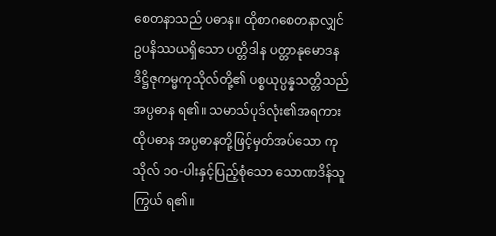စေတနာသည် ပဓာန။ ထိုစာဂစေတနာလျှင် ဥပနိဿယရှိသော ပတ္တိဒါန ပတ္တာနုမောဒန ဒိဋ္ဌိဇုကမ္မကုသိုလ်တို့၏ ပစ္စယုပ္ပန္နသတ္တိသည် အပ္ပဓာန ရ၏။ သမာသ်ပုဒ်လုံး၏အရကား ထိုပဓာန အပ္ပဓာနတို့ဖြင့်မှတ်အပ်သော ကုသိုလ် ၁၀-ပါးနှင့်ပြည့်စုံသော သောဏဒိန်သူကြွယ် ရ၏။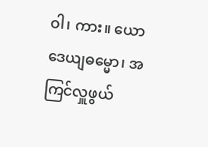ဝါ၊ ကား။ ယော ဒေယျဓမ္မော၊ အကြင်လှူဖွယ်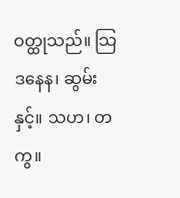ဝတ္ထုသည်။ သြဒနေန၊ ဆွမ်းနှင့်။ သဟ၊ တကွ။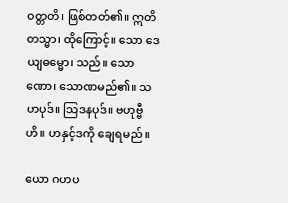ဝတ္တတိ၊ ဖြစ်တတ်၏။ ဣတိတသ္မာ၊ ထိုကြောင့်။ သော ဒေယျဓမ္မော၊ သည်။ သောဏော၊ သောဏမည်၏။ သဟပုဒ်။ သြဒနပုဒ်။ ဗဟုဗ္ဗီဟိ။ ဟနှင့်ဒကို ချေရမည်။

ယော ဂဟပ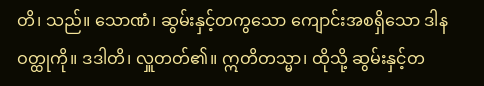တိ၊ သည်။ သောဏံ၊ ဆွမ်းနှင့်တကွသော ကျောင်းအစရှိသော ဒါနဝတ္ထုကို။ ဒဒါတိ၊ လှူတတ်၏။ ဣတိတသ္မာ၊ ထိုသို့ ဆွမ်းနှင့်တ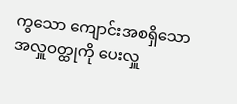ကွသော ကျောင်းအစရှိသောအလှူဝတ္ထုကို ပေးလှူ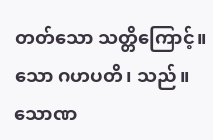တတ်သော သတ္တိကြောင့်။ သော ဂဟပတိ၊ သည်။ သောဏ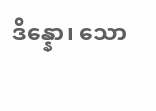ဒိန္နော၊ သော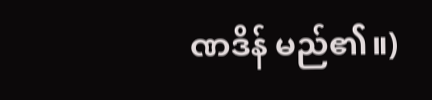ဏဒိန် မည်၏။)